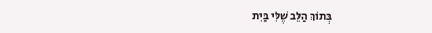בְּתוֹךְ הַלֵּב שֶׁלִּי בַּיִת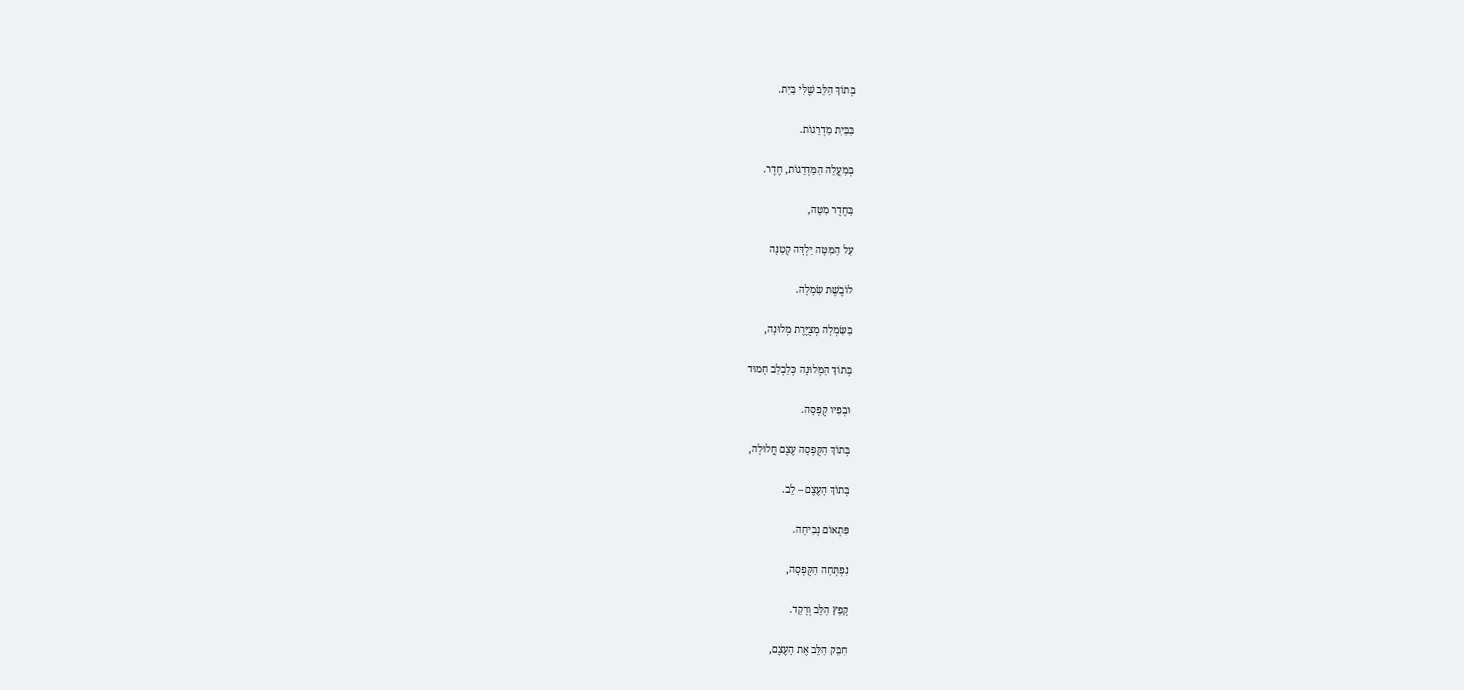בְּתוֹךְ הַלֵּב שֶׁלִּי בַּיִת.

בַּבַּיִת מַדְרֵגוֹת.

בְּמַעֲלֵה הַמַּדְרֵגוֹת, חֶדֶר.

בַּחֶדֶר מִטָּה,

עַל הַמִּטָּה יַלְדָּה קְטַנָּה

לוֹבֶשֶׁת שִׂמְלָה.

בַּשִּׂמְלָה מְצֻיֶּרֶת מְלוּנָה,

בְּתוֹךְ הַמְּלוּנָה כְּלַבְלַב חָמוּד

וּבְפִיו קֻפְסָה.

בְּתוֹךְ הַקֻּפְסָה עֶצֶם חֲלוּלָה,

בְּתוֹךְ הָעֶצֶם – לֵב.

פִּתְאוֹם נְבִיחָה.

נִפְתְּחָה הַקֻּפְסָה,

קָפַץ הַלֵּב וְרָקַד.

חִבֵּק הַלֵּב אֶת הָעֶצֶם,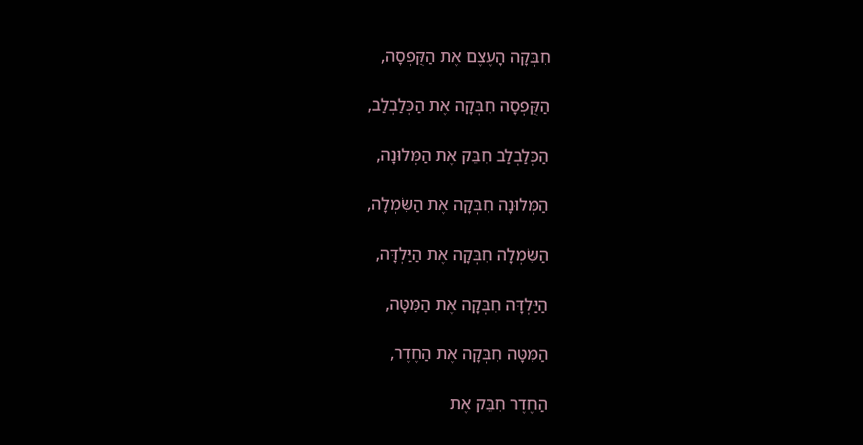חִבְּקָה הָעֶצֶם אֶת הַקֻּפְסָה,

הַקֻּפְסָה חִבְּקָה אֶת הַכְּלַבְלַב,

הַכְּלַבְלַב חִבֵּק אֶת הַמְּלוּנָה,

הַמְּלוּנָה חִבְּקָה אֶת הַשִּׂמְלָה,

הַשִּׂמְלָה חִבְּקָה אֶת הַיַּלְדָּה,

הַיַּלְדָּה חִבְּקָה אֶת הַמִּטָּה,

הַמִּטָּה חִבְּקָה אֶת הַחֶדֶר,

הַחֶדֶר חִבֵּק אֶת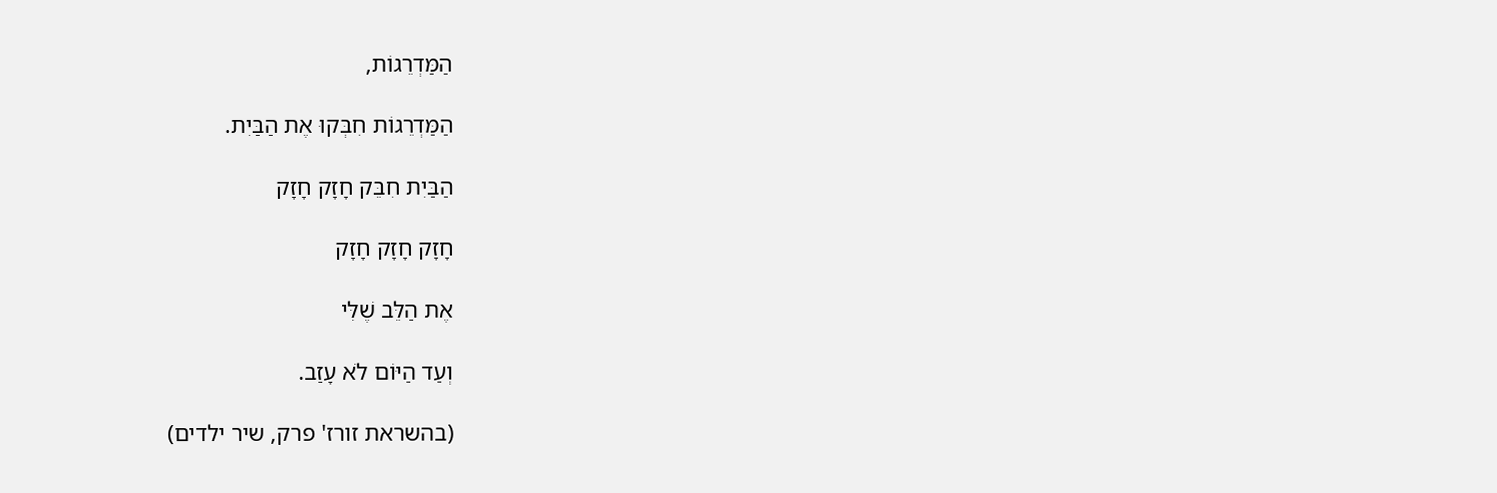הַמַּדְרֵגוֹת,

הַמַּדְרֵגוֹת חִבְּקוּ אֶת הַבַּיִת.

הַבַּיִת חִבֵּק חָזָק חָזָק

חָזָק חָזָק חָזָק

אֶת הַלֵּב שֶׁלִּי

וְעַד הַיּוֹם לֹא עָזַב.

(בהשראת זורז' פרק, שיר ילדים)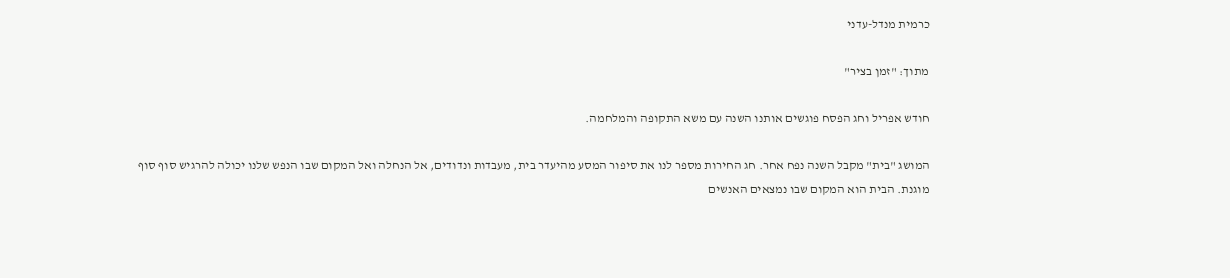כרמית מנדל-עדני

מתוך: "זמן בציר"

חודש אפריל וחג הפסח פוגשים אותנו השנה עם משא התקופה והמלחמה.

המושג "בית" מקבל השנה נפח אחר. חג החירות מספר לנו את סיפור המסע מהיעדר בית, מעבדות ונדודים, אל הנחלה ואל המקום שבו הנפש שלנו יכולה להרגיש סוף סוף מוגנת. הבית הוא המקום שבו נמצאים האנשים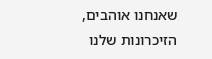שאנחנו אוהבים, הזיכרונות שלנו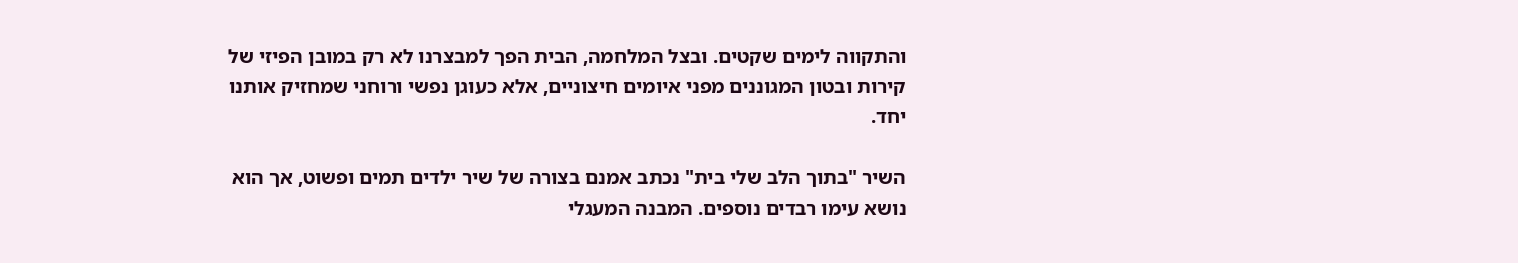והתקווה לימים שקטים. ובצל המלחמה, הבית הפך למבצרנו לא רק במובן הפיזי של קירות ובטון המגוננים מפני איומים חיצוניים, אלא כעוגן נפשי ורוחני שמחזיק אותנו יחד.

השיר "בתוך הלב שלי בית" נכתב אמנם בצורה של שיר ילדים תמים ופשוט, אך הוא נושא עימו רבדים נוספים. המבנה המעגלי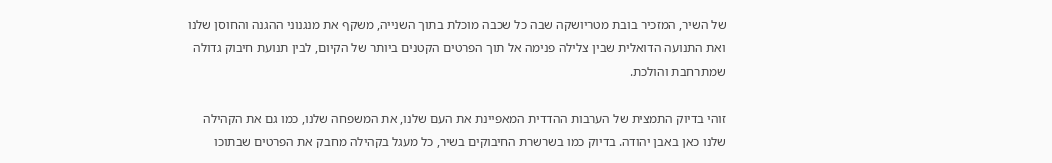של השיר, המזכיר בובת מטריושקה שבה כל שכבה מוכלת בתוך השנייה, משקף את מנגנוני ההגנה והחוסן שלנו ואת התנועה הדואלית שבין צלילה פנימה אל תוך הפרטים הקטנים ביותר של הקיום, לבין תנועת חיבוק גדולה שמתרחבת והולכת.

זוהי בדיוק התמצית של הערבות ההדדית המאפיינת את העם שלנו, את המשפחה שלנו, כמו גם את הקהילה שלנו כאן באבן יהודה. בדיוק כמו בשרשרת החיבוקים בשיר, כל מעגל בקהילה מחבק את הפרטים שבתוכו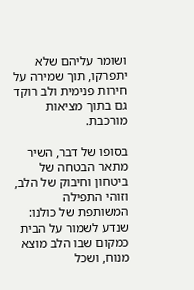ושומר עליהם שלא יתפרקו, תוך שמירה על חירות פנימית ולב רוקד גם בתוך מציאות מורכבת.

בסופו של דבר, השיר מתאר הבטחה של ביטחון וחיבוק של הלב, וזוהי התפילה המשותפת של כולנו: שנדע לשמור על הבית כמקום שבו הלב מוצא מנוח, ושכל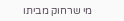מי שרחוק מביתו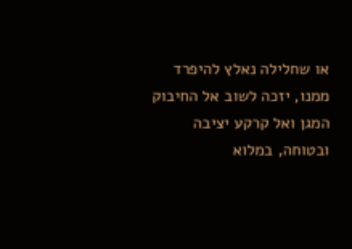או שחלילה נאלץ להיפרד ממנו, יזכה לשוב אל החיבוק המגן ואל קרקע יציבה ובטוחה, במלוא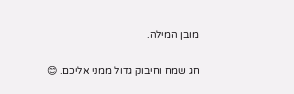מובן המילה.

חג שמח וחיבוק גדול ממני אליכם. 😊